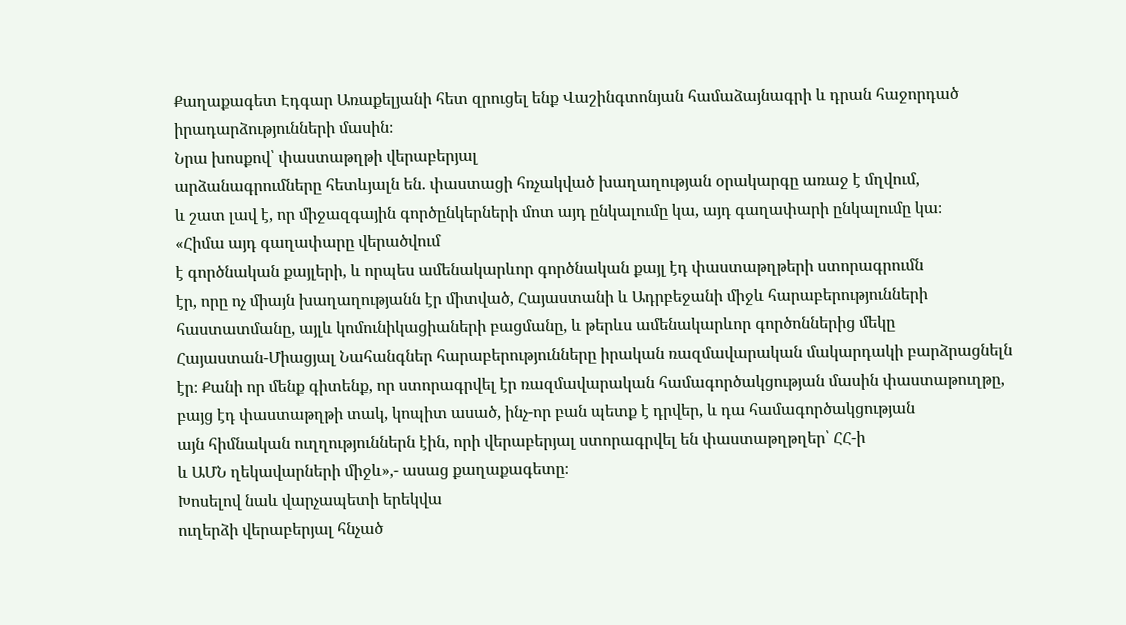Քաղաքագետ Էդգար Առաքելյանի հետ զրուցել ենք Վաշինգտոնյան համաձայնագրի և դրան հաջորդած իրադարձությունների մասին։
Նրա խոսքով՝ փաստաթղթի վերաբերյալ
արձանագրումները հետևյալն են. փաստացի հռչակված խաղաղության օրակարգը առաջ է մղվում,
և շատ լավ է, որ միջազգային գործընկերների մոտ այդ ընկալումը կա, այդ գաղափարի ընկալումը կա։
«Հիմա այդ գաղափարը վերածվում
է գործնական քայլերի, և որպես ամենակարևոր գործնական քայլ էդ փաստաթղթերի ստորագրումն
էր, որը ոչ միայն խաղաղությանն էր միտված, Հայաստանի և Ադրբեջանի միջև հարաբերությունների
հաստատմանը, այլև կոմունիկացիաների բացմանը, և թերևս ամենակարևոր գործոններից մեկը
Հայաստան-Միացյալ Նահանգներ հարաբերությունները իրական ռազմավարական մակարդակի բարձրացնելն
էր։ Քանի որ մենք գիտենք, որ ստորագրվել էր ռազմավարական համագործակցության մասին փաստաթուղթը,
բայց էդ փաստաթղթի տակ, կոպիտ ասած, ինչ-որ բան պետք է դրվեր, և դա համագործակցության
այն հիմնական ուղղություններն էին, որի վերաբերյալ ստորագրվել են փաստաթղթղեր՝ ՀՀ-ի
և ԱՄՆ ղեկավարների միջև»,- ասաց քաղաքագետը։
Խոսելով նաև վարչապետի երեկվա
ուղերձի վերաբերյալ հնչած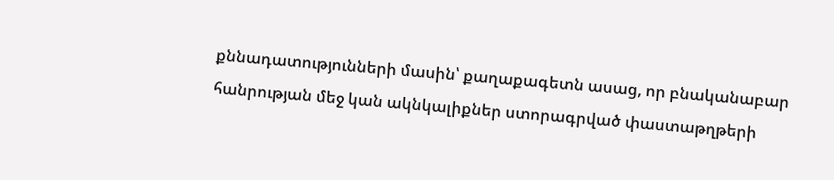քննադատությունների մասին՝ քաղաքագետն ասաց, որ բնականաբար
հանրության մեջ կան ակնկալիքներ ստորագրված փաստաթղթերի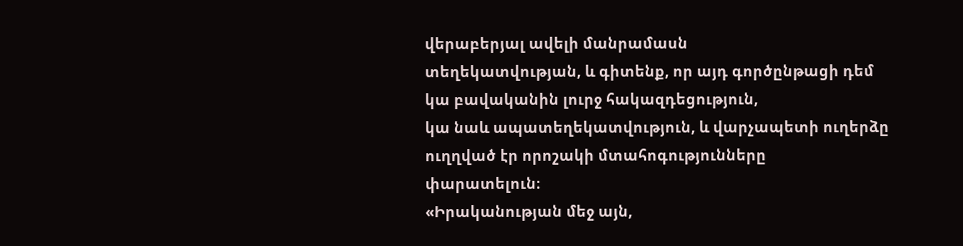վերաբերյալ ավելի մանրամասն
տեղեկատվության, և գիտենք, որ այդ գործընթացի դեմ կա բավականին լուրջ հակազդեցություն,
կա նաև ապատեղեկատվություն, և վարչապետի ուղերձը ուղղված էր որոշակի մտահոգությունները
փարատելուն։
«Իրականության մեջ այն,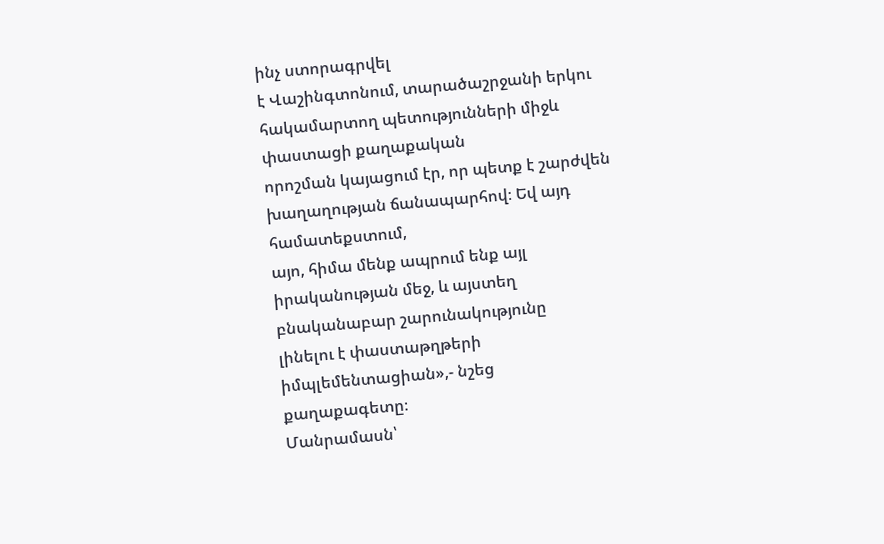ինչ ստորագրվել
է Վաշինգտոնում, տարածաշրջանի երկու հակամարտող պետությունների միջև փաստացի քաղաքական
որոշման կայացում էր, որ պետք է շարժվեն խաղաղության ճանապարհով։ Եվ այդ համատեքստում,
այո, հիմա մենք ապրում ենք այլ իրականության մեջ, և այստեղ բնականաբար շարունակությունը
լինելու է փաստաթղթերի իմպլեմենտացիան»,- նշեց
քաղաքագետը։
Մանրամասն՝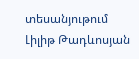տեսանյութում
Լիլիթ Թադևոսյան